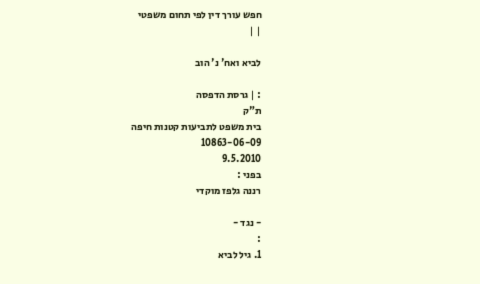חפש עורך דין לפי תחום משפטי
| |

לביא ואח' נ' הוב

: | גרסת הדפסה
ת"ק
בית משפט לתביעות קטנות חיפה
10863-06-09
9.5.2010
בפני :
רננה גלפז מוקדי

- נגד -
:
1. גיל לביא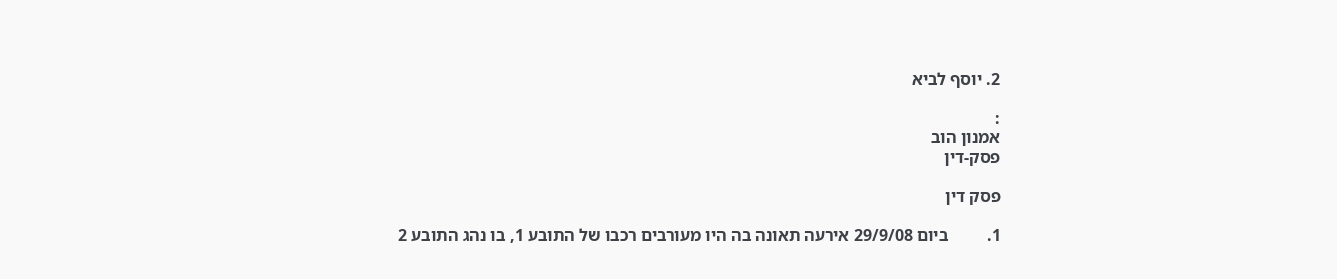2. יוסף לביא

:
אמנון הוב
פסק-דין

פסק דין

1.         ביום 29/9/08 אירעה תאונה בה היו מעורבים רכבו של התובע 1, בו נהג התובע 2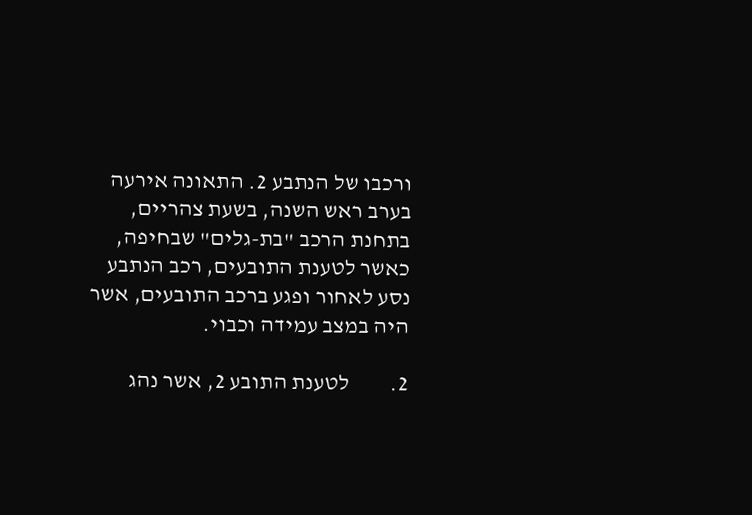ורכבו של הנתבע 2. התאונה אירעה בערב ראש השנה, בשעת צהריים, בתחנת הרכב "בת-גלים" שבחיפה, כאשר לטענת התובעים, רכב הנתבע נסע לאחור ופגע ברכב התובעים, אשר היה במצב עמידה וכבוי.

2.         לטענת התובע 2, אשר נהג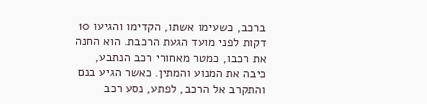ברכב, כשעימו אשתו, הקדימו והגיעו 10 דקות לפני מועד הגעת הרכבת. הוא החנה את רכבו, כמטר מאחורי רכב הנתבע, כיבה את המנוע והמתין. כאשר הגיע בנם והתקרב אל הרכב, לפתע, נסע רכב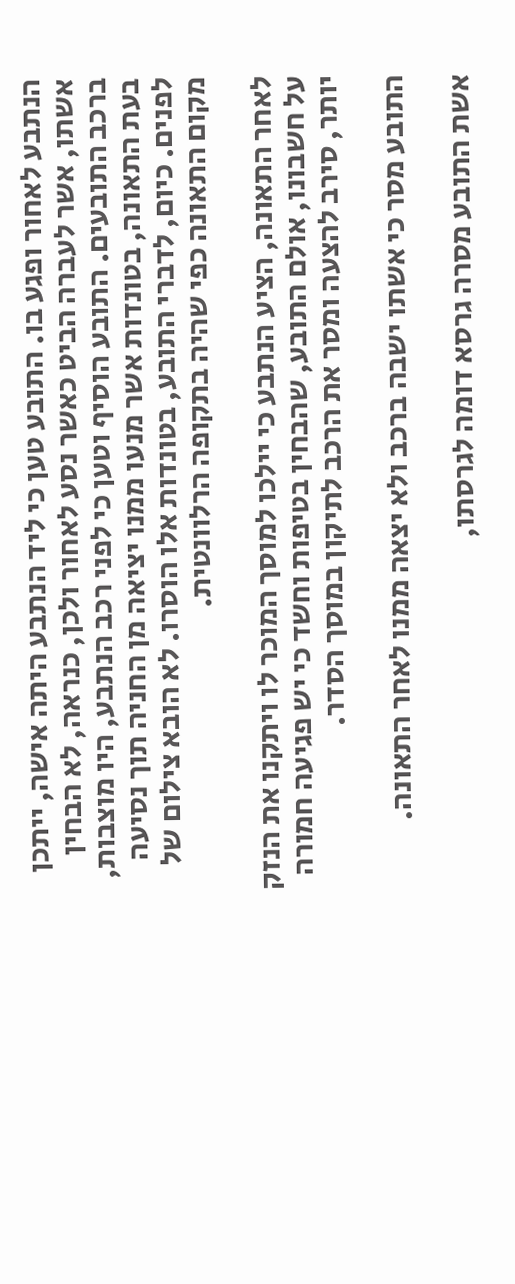הנתבע לאחור ופגע בו. התובע טען כי ליד הנתבע היתה אישה, ייתכן אשתו, אשר לעברה הביט כאשר נסע לאחור ולכן, כנראה, לא הבחין ברכב התובעים. התובע הוסיף וטען כי לפני רכב הנתבע, היו מוצבות, בעת התאונה, בטונדות אשר מנעו ממנו יציאה מן החניה תוך נסיעה לפנים. כיום, לדברי התובע, בטונדות אלו הוסרו. לא הובא צילום של מקום התאונה כפי שהיה בתקופה הרלוונטית.

לאחר התאונה, הציע הנתבע כי יילכו למוסך המוכר לו ויתקנו את הנזק על חשבונו, אולם התובע, שהבחין בטיפות וחשד כי יש פגיעה חמורה יותר, סירב להצעה ומסר את הרכב לתיקון במוסך הסדר.

התובע מסר כי אשתו ישבה ברכב ולא יצאה ממנו לאחר התאונה.

אשת התובע מסרה גרסא דומה לגרסתו,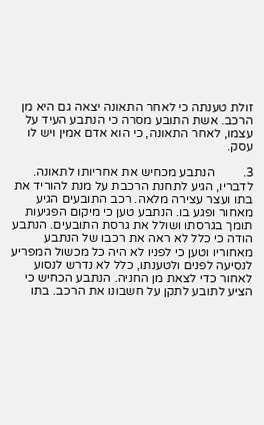זולת טענתה כי לאחר התאונה יצאה גם היא מן הרכב. אשת התובע מסרה כי הנתבע העיד על עצמו, לאחר התאונה, כי הוא אדם אמין ויש לו עסק.

3.         הנתבע מכחיש את אחריותו לתאונה. לדבריו, הגיע לתחנת הרכבת על מנת להוריד את בתו ועצר עצירה מלאה. רכב התובעים הגיע מאחור ופגע בו. הנתבע טען כי מיקום הפגיעות תומך בגרסתו ושולל את גרסת התובעים. הנתבע הודה כי כלל לא ראה את רכבו של הנתבע מאחוריו וטען כי לפניו לא היה כל מכשול המפריע לנסיעה לפנים ולטענתו, כלל לא נדרש לנסוע לאחור כדי לצאת מן החניה. הנתבע הכחיש כי הציע לתובע לתקן על חשבונו את הרכב. בתו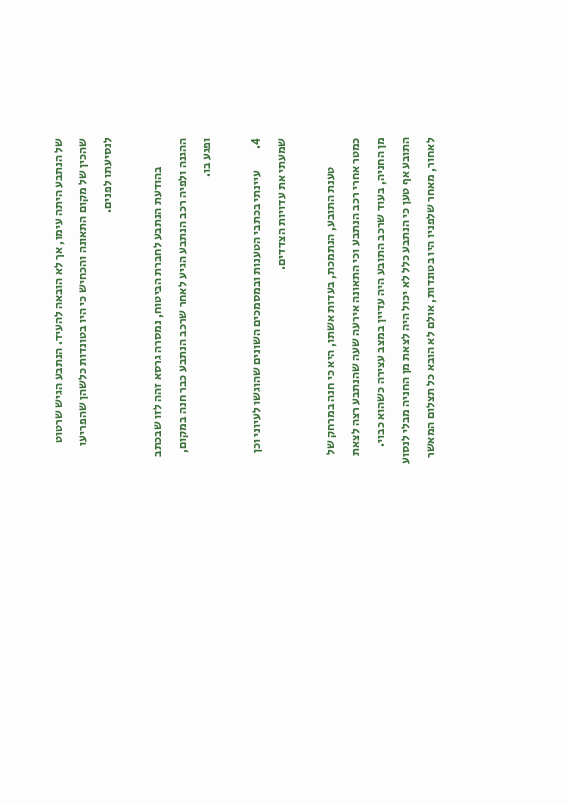של הנתבע היתה עימו, אך לא הובאה להעיד. הנתבע הגיש שרטוט שהכין של מקום התאונה והכחיש כי היו בטונדות כלשהן שהפריעו לנסיעתו לפנים.

            בהודעת הנתבע לחברת הביטוח, נמסרה גרסא זהה לזו שבכתב ההגנה ולפיה רכב הנתבע הגיע לאחר שרכב הנתבע כבר חנה במקום, ופגע בו.

4.         עיינתי בכתבי הטענות ובמסמכים השונים שהוגשו לעיוני וכן שמעתי את עדויות הצדדים.

            טענת התובע, הנתמכת, בעדות אשתו, היא כי חנה במרחק של כמטר אחרי רכב הנתבע וכי התאונה אירעה שעה שהנתבע רצה לצאת מן החניה, בעוד שרכב התובע היה עדיין במצב עצירה כשהוא כבוי. התובע אף טען כי הנתבע כלל לא יכול היה לצאת מן החניה מבלי לנסוע לאחור, מאחר שלפניו היו בטונדות, אולם לא הובא כל תצלום המאשר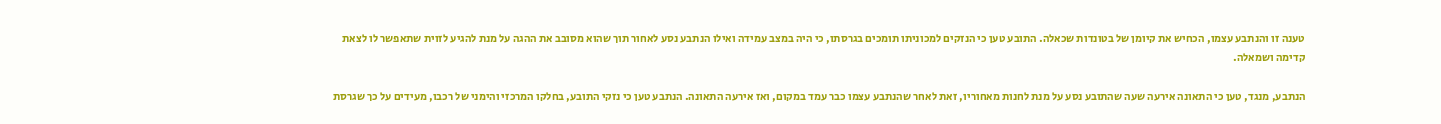טענה זו והנתבע עצמו, הכחיש את קיומן של בטונדות שכאלה. התובע טען כי הנזקים למכוניתו תומכים בגרסתו, כי היה במצב עמידה ואילו הנתבע נסע לאחור תוך שהוא מסובב את ההגה על מנת להגיע לזוית שתאפשר לו לצאת קדימה ושמאלה.

הנתבע, מנגד, טען כי התאונה אירעה שעה שהתובע נסע על מנת לחנות מאחוריו, זאת לאחר שהנתבע עצמו כבר עמד במקום, ואז אירעה התאונה. הנתבע טען כי נזקי התובע, בחלקו המרכזי והימני של רכבו, מעידים על כך שגרסת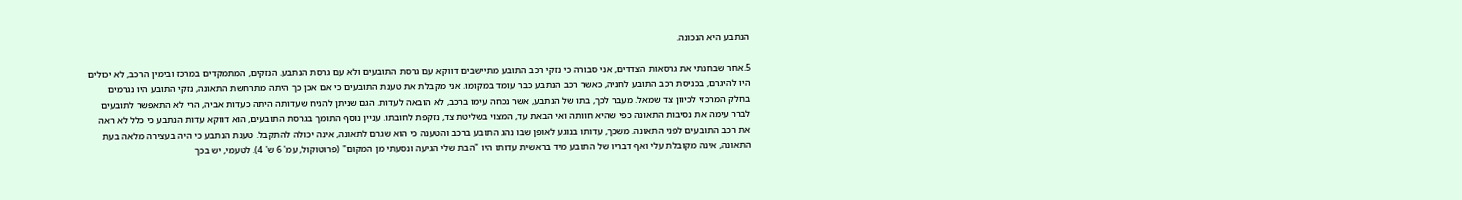הנתבע היא הנכונה.

5.אחר שבחנתי את גרסאות הצדדים, אני סבורה כי נזקי רכב התובע מתיישבים דווקא עם גרסת התובעים ולא עם גרסת הנתבע. הנזקים, המתמקדים במרכז ובימין הרכב, לא יכולים היו להיגרם, בכניסת רכב התובע לחניה, כאשר רכב הנתבע כבר עומד במקומו. אני מקבלת את טענת התובעים כי אם אכן כך היתה מתרחשת התאונה, נזקי התובע היו נגרמים בחלק המרכזי לכיוון צד שמאל. מעבר לכך, בתו של הנתבע, אשר נכחה עימו ברכב, לא הובאה לעדות. הגם שניתן להניח שעדותה היתה כעדות אביה, הרי לא התאפשר לתובעים לברר עימה את נסיבות התאונה כפי שהיא חוותה ואי הבאת עד, המצוי בשליטת צד, נזקפת לחובתו. עניין נוסף התומך בגרסת התובעים, הוא דווקא עדות הנתבע כי כלל לא ראה את רכב התובעים לפני התאונה. משכך, עדותו בנוגע לאופן שבו נהג התובע ברכב והטענה כי הוא שגרם לתאונה, אינה יכולה להתקבל. טענת הנתבע כי היה בעצירה מלאה בעת התאונה, אינה מקובלת עלי ואף דבריו של התובע מיד בראשית עדותו היו "הבת שלי הגיעה ונסעתי מן המקום" (פרוטוקול, עמ' 6 ש' 4). לטעמי, יש בכך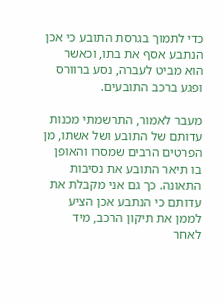כדי לתמוך בגרסת התובע כי אכן הנתבע אסף את בתו, וכאשר הוא מביט לעברה, נסע ברוורס ופגע ברכב התובעים.

מעבר לאמור, התרשמתי מכנות עדותם של התובע ושל אשתו, מן הפרטים הרבים שמסרו והאופן בו תיאר התובע את נסיבות התאונה. כך גם אני מקבלת את עדותם כי הנתבע אכן הציע לממן את תיקון הרכב, מיד לאחר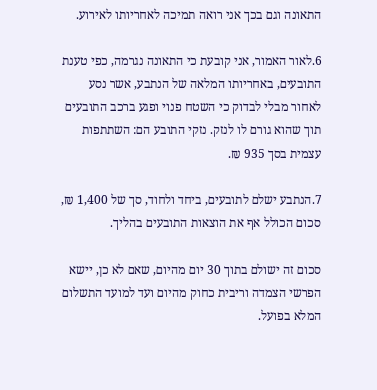התאונה וגם בכך אני רואה תמיכה לאחריותו לאירוע.

6.לאור האמור, אני קובעת כי התאונה נגרמה, כפי טענת התובעים, באחריותו המלאה של הנתבע, אשר נסע לאחור מבלי לבדוק כי השטח פנוי ופגע ברכב התובעים תוך שהוא גורם לו לנזק. נזקי התובע הם: השתתפות עצמית בסך 935 ₪.

7.הנתבע ישלם לתובעים, ביחד ולחוד, סך של 1,400 ₪, סכום הכולל אף את הוצאות התובעים בהליך.

סכום זה ישולם בתוך 30 יום מהיום, שאם לא כן, יישא הפרשי הצמדה וריבית כחוק מהיום ועד למועד התשלום המלא בפועל.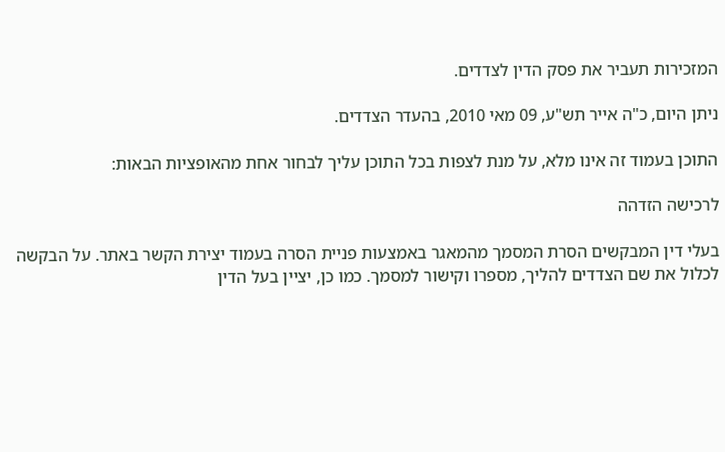המזכירות תעביר את פסק הדין לצדדים.

ניתן היום, כ"ה אייר תש"ע, 09 מאי 2010, בהעדר הצדדים.

התוכן בעמוד זה אינו מלא, על מנת לצפות בכל התוכן עליך לבחור אחת מהאופציות הבאות:

לרכישה הזדהה

בעלי דין המבקשים הסרת המסמך מהמאגר באמצעות פניית הסרה בעמוד יצירת הקשר באתר. על הבקשה לכלול את שם הצדדים להליך, מספרו וקישור למסמך. כמו כן, יציין בעל הדין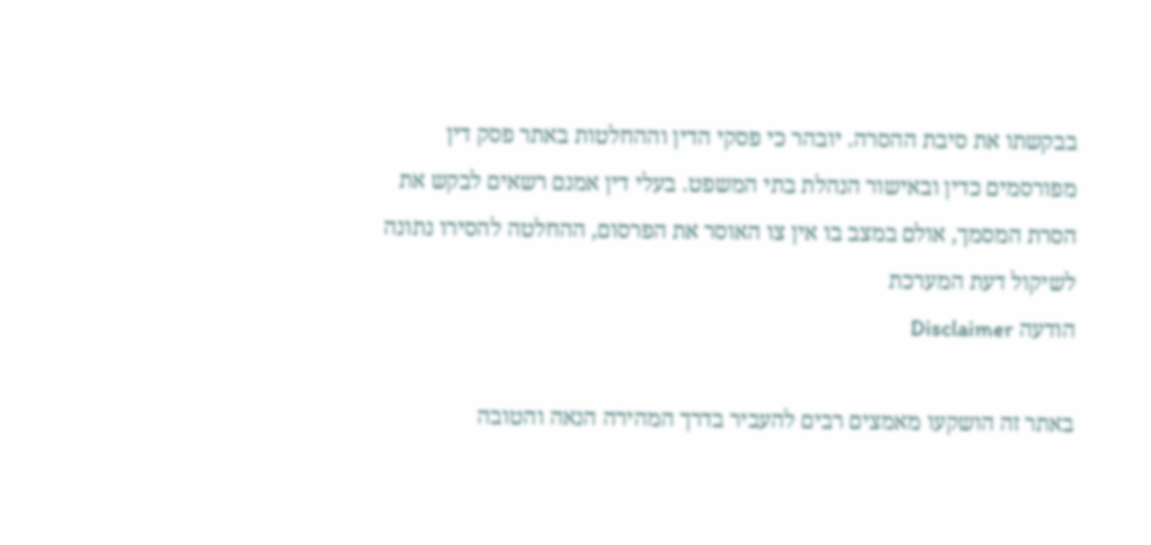בבקשתו את סיבת ההסרה. יובהר כי פסקי הדין וההחלטות באתר פסק דין מפורסמים כדין ובאישור הנהלת בתי המשפט. בעלי דין אמנם רשאים לבקש את הסרת המסמך, אולם במצב בו אין צו האוסר את הפרסום, ההחלטה להסירו נתונה לשיקול דעת המערכת
הודעה Disclaimer

באתר זה הושקעו מאמצים רבים להעביר בדרך המהירה הנאה והטובה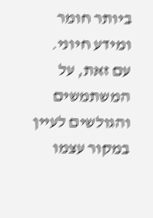ביותר חומר ומידע חיוני. עם זאת, על המשתמשים והגולשים לעיין במקור עצמו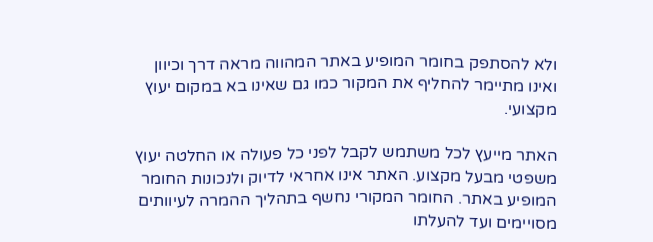ולא להסתפק בחומר המופיע באתר המהווה מראה דרך וכיוון ואינו מתיימר להחליף את המקור כמו גם שאינו בא במקום יעוץ מקצועי.

האתר מייעץ לכל משתמש לקבל לפני כל פעולה או החלטה יעוץ משפטי מבעל מקצוע. האתר אינו אחראי לדיוק ולנכונות החומר המופיע באתר. החומר המקורי נחשף בתהליך ההמרה לעיוותים מסויימים ועד להעלתו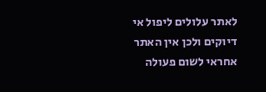לאתר עלולים ליפול אי דיוקים ולכן אין האתר אחראי לשום פעולה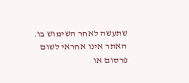שתעשה לאחר השימוש בו. האתר אינו אחראי לשום פרסום או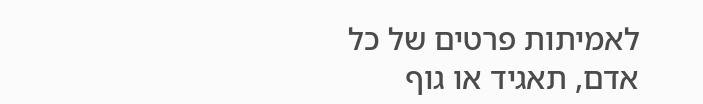לאמיתות פרטים של כל אדם, תאגיד או גוף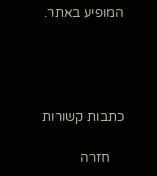המופיע באתר.




כתבות קשורות

    חזרה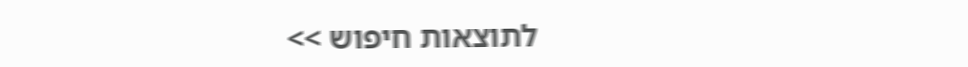לתוצאות חיפוש >>